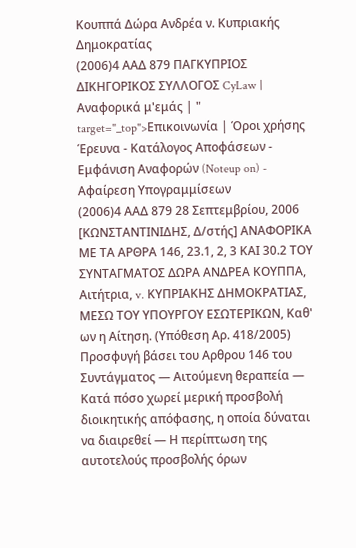Κουππά Δώρα Ανδρέα ν. Κυπριακής Δημοκρατίας
(2006)4 ΑΑΔ 879 ΠΑΓΚΥΠΡΙΟΣ ΔΙΚΗΓΟΡΙΚΟΣ ΣΥΛΛΟΓΟΣ CyLaw | Αναφορικά μ'εμάς | " target="_top">Επικοινωνία | Όροι χρήσης Έρευνα - Κατάλογος Αποφάσεων - Εμφάνιση Αναφορών (Noteup on) - Αφαίρεση Υπογραμμίσεων
(2006)4 ΑΑΔ 879 28 Σεπτεμβρίου, 2006 [ΚΩΝΣΤΑΝΤΙΝΙΔΗΣ, Δ/στής] ΑΝΑΦΟΡΙΚΑ ΜΕ ΤΑ ΑΡΘΡΑ 146, 23.1, 2, 3 ΚΑΙ 30.2 ΤΟΥ ΣΥΝΤΑΓΜΑΤΟΣ ΔΩΡΑ ΑΝΔΡΕΑ ΚΟΥΠΠΑ, Αιτήτρια, v. ΚΥΠΡΙΑΚΗΣ ΔΗΜΟΚΡΑΤΙΑΣ, ΜΕΣΩ ΤΟΥ ΥΠΟΥΡΓΟΥ ΕΣΩΤΕΡΙΚΩΝ, Καθ' ων η Αίτηση. (Υπόθεση Αρ. 418/2005) Προσφυγή βάσει του Αρθρου 146 του Συντάγματος ― Αιτούμενη θεραπεία ― Κατά πόσο χωρεί μερική προσβολή διοικητικής απόφασης, η οποία δύναται να διαιρεθεί ― Η περίπτωση της αυτοτελούς προσβολής όρων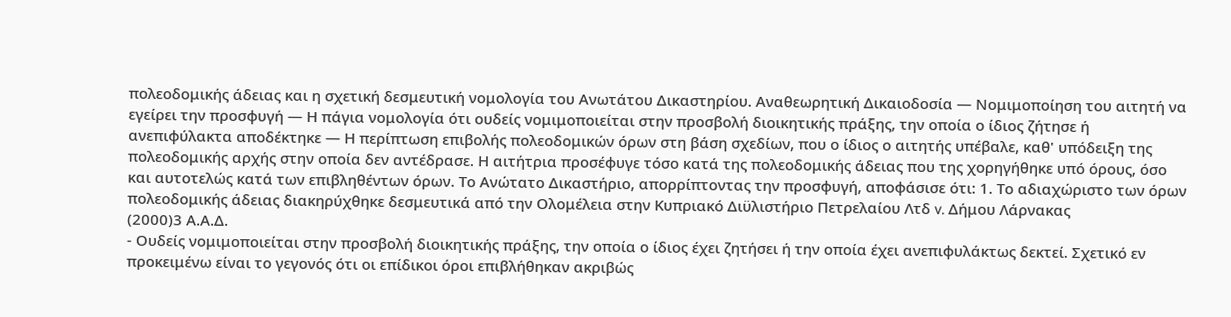πολεοδομικής άδειας και η σχετική δεσμευτική νομολογία του Ανωτάτου Δικαστηρίου. Αναθεωρητική Δικαιοδοσία ― Νομιμοποίηση του αιτητή να εγείρει την προσφυγή ― Η πάγια νομολογία ότι ουδείς νομιμοποιείται στην προσβολή διοικητικής πράξης, την οποία ο ίδιος ζήτησε ή ανεπιφύλακτα αποδέκτηκε ― Η περίπτωση επιβολής πολεοδομικών όρων στη βάση σχεδίων, που ο ίδιος ο αιτητής υπέβαλε, καθ' υπόδειξη της πολεοδομικής αρχής στην οποία δεν αντέδρασε. Η αιτήτρια προσέφυγε τόσο κατά της πολεοδομικής άδειας που της χορηγήθηκε υπό όρους, όσο και αυτοτελώς κατά των επιβληθέντων όρων. Το Ανώτατο Δικαστήριο, απορρίπτοντας την προσφυγή, αποφάσισε ότι: 1. Το αδιαχώριστο των όρων πολεοδομικής άδειας διακηρύχθηκε δεσμευτικά από την Ολομέλεια στην Κυπριακό Διϋλιστήριο Πετρελαίου Λτδ v. Δήμου Λάρνακας
(2000)3 Α.Α.Δ.
- Ουδείς νομιμοποιείται στην προσβολή διοικητικής πράξης, την οποία ο ίδιος έχει ζητήσει ή την οποία έχει ανεπιφυλάκτως δεκτεί. Σχετικό εν προκειμένω είναι το γεγονός ότι οι επίδικοι όροι επιβλήθηκαν ακριβώς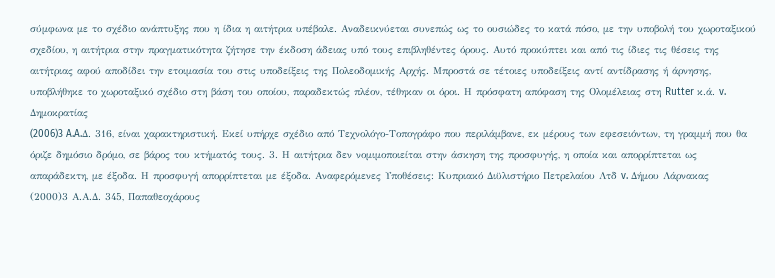σύμφωνα με το σχέδιο ανάπτυξης που η ίδια η αιτήτρια υπέβαλε. Αναδεικνύεται συνεπώς ως το ουσιώδες το κατά πόσο, με την υποβολή του χωροταξικού σχεδίου, η αιτήτρια στην πραγματικότητα ζήτησε την έκδοση άδειας υπό τους επιβληθέντες όρους. Αυτό προκύπτει και από τις ίδιες τις θέσεις της αιτήτριας αφού αποδίδει την ετοιμασία του στις υποδείξεις της Πολεοδομικής Αρχής. Μπροστά σε τέτοιες υποδείξεις αντί αντίδρασης ή άρνησης, υποβλήθηκε το χωροταξικό σχέδιο στη βάση του οποίου, παραδεκτώς πλέον, τέθηκαν οι όροι. Η πρόσφατη απόφαση της Ολομέλειας στη Rutter κ.ά. v. Δημοκρατίας
(2006)3 A.A.Δ. 316, είναι χαρακτηριστική. Εκεί υπήρχε σχέδιο από Τεχνολόγο-Τοπογράφο που περιλάμβανε, εκ μέρους των εφεσειόντων, τη γραμμή που θα όριζε δημόσιο δρόμο, σε βάρος του κτήματός τους. 3. Η αιτήτρια δεν νομιμοποιείται στην άσκηση της προσφυγής, η οποία και απορρίπτεται ως απαράδεκτη, με έξοδα. Η προσφυγή απορρίπτεται με έξοδα. Αναφερόμενες Υποθέσεις: Κυπριακό Διϋλιστήριο Πετρελαίου Λτδ v. Δήμου Λάρνακας
(2000)3 Α.Α.Δ. 345, Παπαθεοχάρους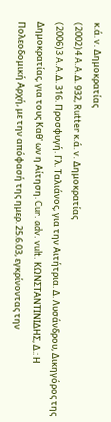κ.ά. v. Δημοκρατίας
(2002)4 A.A.Δ. 932, Rutter κ.ά. v. Δημοκρατίας
(2006)3 A.A.Δ. 316. Προσφυγή. Γλ. Ταλιάνος, για την Αιτήτρια. Δ. Λυσάνδρου, Δικηγόρος της Δημοκρατίας, για τους Καθ' ων η Αίτηση. Cur. adv. vult. ΚΩΝΣΤΑΝΤΙΝΙΔΗΣ, Δ.: Η Πολεοδομική Αρχή, με την απόφασή της ημερ. 25.6.03, εγκρίνοντας την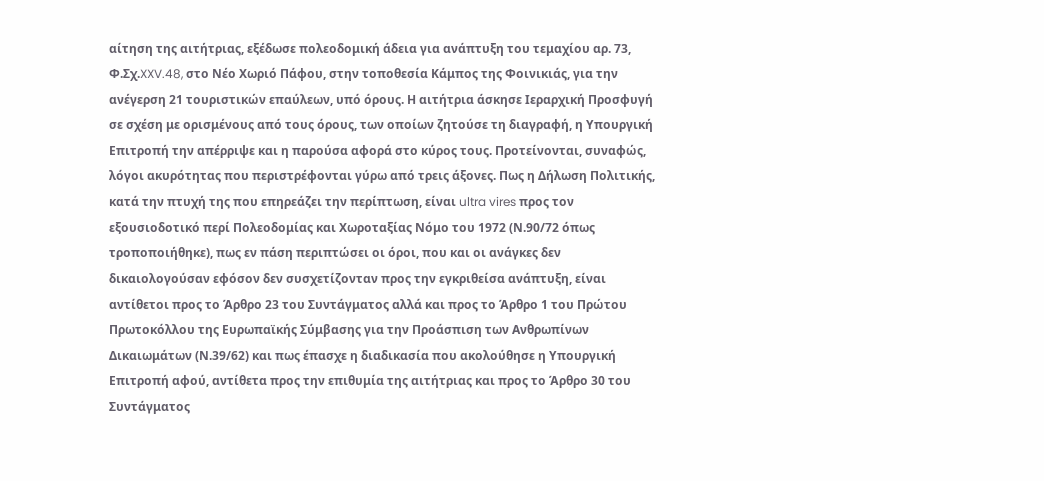αίτηση της αιτήτριας, εξέδωσε πολεοδομική άδεια για ανάπτυξη του τεμαχίου αρ. 73, Φ.Σχ.XXV.48, στο Νέο Χωριό Πάφου, στην τοποθεσία Κάμπος της Φοινικιάς, για την ανέγερση 21 τουριστικών επαύλεων, υπό όρους. Η αιτήτρια άσκησε Ιεραρχική Προσφυγή σε σχέση με ορισμένους από τους όρους, των οποίων ζητούσε τη διαγραφή, η Υπουργική Επιτροπή την απέρριψε και η παρούσα αφορά στο κύρος τους. Προτείνονται, συναφώς, λόγοι ακυρότητας που περιστρέφονται γύρω από τρεις άξονες. Πως η Δήλωση Πολιτικής, κατά την πτυχή της που επηρεάζει την περίπτωση, είναι ultra vires προς τον εξουσιοδοτικό περί Πολεοδομίας και Χωροταξίας Νόμο του 1972 (Ν.90/72 όπως τροποποιήθηκε), πως εν πάση περιπτώσει οι όροι, που και οι ανάγκες δεν δικαιολογούσαν εφόσον δεν συσχετίζονταν προς την εγκριθείσα ανάπτυξη, είναι αντίθετοι προς το Άρθρο 23 του Συντάγματος αλλά και προς το Άρθρο 1 του Πρώτου Πρωτοκόλλου της Ευρωπαϊκής Σύμβασης για την Προάσπιση των Ανθρωπίνων Δικαιωμάτων (Ν.39/62) και πως έπασχε η διαδικασία που ακολούθησε η Υπουργική Επιτροπή αφού, αντίθετα προς την επιθυμία της αιτήτριας και προς το Άρθρο 30 του Συντάγματος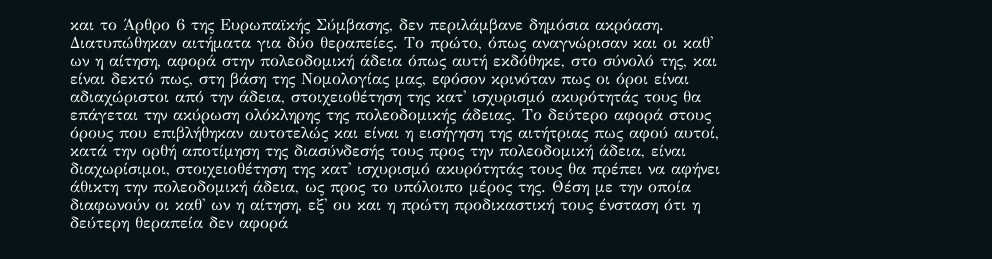και το Άρθρο 6 της Ευρωπαϊκής Σύμβασης, δεν περιλάμβανε δημόσια ακρόαση. Διατυπώθηκαν αιτήματα για δύο θεραπείες. Το πρώτο, όπως αναγνώρισαν και οι καθ' ων η αίτηση, αφορά στην πολεοδομική άδεια όπως αυτή εκδόθηκε, στο σύνολό της, και είναι δεκτό πως, στη βάση της Νομολογίας μας, εφόσον κρινόταν πως οι όροι είναι αδιαχώριστοι από την άδεια, στοιχειοθέτηση της κατ' ισχυρισμό ακυρότητάς τους θα επάγεται την ακύρωση ολόκληρης της πολεοδομικής άδειας. Το δεύτερο αφορά στους όρους που επιβλήθηκαν αυτοτελώς και είναι η εισήγηση της αιτήτριας πως αφού αυτοί, κατά την ορθή αποτίμηση της διασύνδεσής τους προς την πολεοδομική άδεια, είναι διαχωρίσιμοι, στοιχειοθέτηση της κατ' ισχυρισμό ακυρότητάς τους θα πρέπει να αφήνει άθικτη την πολεοδομική άδεια, ως προς το υπόλοιπο μέρος της. Θέση με την οποία διαφωνούν οι καθ' ων η αίτηση, εξ' ου και η πρώτη προδικαστική τους ένσταση ότι η δεύτερη θεραπεία δεν αφορά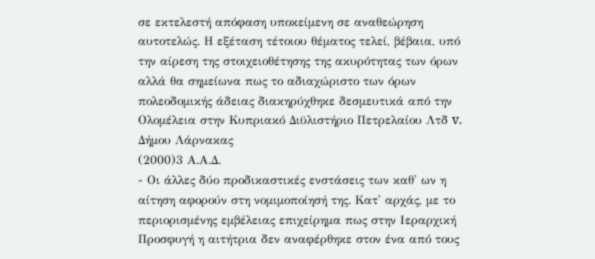σε εκτελεστή απόφαση υποκείμενη σε αναθεώρηση αυτοτελώς. Η εξέταση τέτοιου θέματος τελεί, βέβαια, υπό την αίρεση της στοιχειοθέτησης της ακυρότητας των όρων αλλά θα σημείωνα πως το αδιαχώριστο των όρων πολεοδομικής άδειας διακηρύχθηκε δεσμευτικά από την Ολομέλεια στην Κυπριακό Διϋλιστήριο Πετρελαίου Λτδ v. Δήμου Λάρνακας
(2000)3 Α.Α.Δ.
- Οι άλλες δύο προδικαστικές ενστάσεις των καθ' ων η αίτηση αφορούν στη νομιμοποίησή της. Κατ' αρχάς, με το περιορισμένης εμβέλειας επιχείρημα πως στην Ιεραρχική Προσφυγή η αιτήτρια δεν αναφέρθηκε στον ένα από τους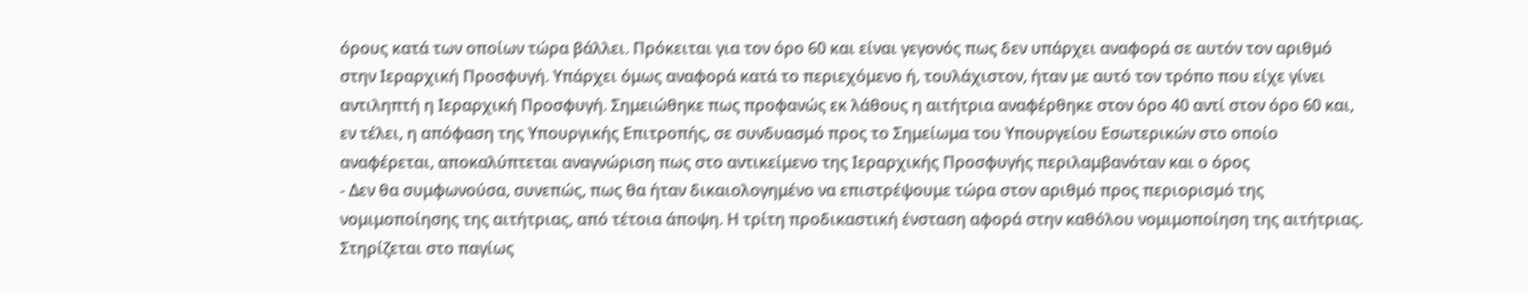όρους κατά των οποίων τώρα βάλλει. Πρόκειται για τον όρο 60 και είναι γεγονός πως δεν υπάρχει αναφορά σε αυτόν τον αριθμό στην Ιεραρχική Προσφυγή. Υπάρχει όμως αναφορά κατά το περιεχόμενο ή, τουλάχιστον, ήταν με αυτό τον τρόπο που είχε γίνει αντιληπτή η Ιεραρχική Προσφυγή. Σημειώθηκε πως προφανώς εκ λάθους η αιτήτρια αναφέρθηκε στον όρο 40 αντί στον όρο 60 και, εν τέλει, η απόφαση της Υπουργικής Επιτροπής, σε συνδυασμό προς το Σημείωμα του Υπουργείου Εσωτερικών στο οποίο αναφέρεται, αποκαλύπτεται αναγνώριση πως στο αντικείμενο της Ιεραρχικής Προσφυγής περιλαμβανόταν και ο όρος
- Δεν θα συμφωνούσα, συνεπώς, πως θα ήταν δικαιολογημένο να επιστρέψουμε τώρα στον αριθμό προς περιορισμό της νομιμοποίησης της αιτήτριας, από τέτοια άποψη. Η τρίτη προδικαστική ένσταση αφορά στην καθόλου νομιμοποίηση της αιτήτριας. Στηρίζεται στο παγίως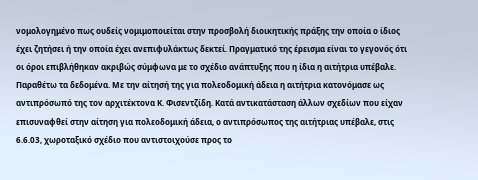νομολογημένο πως ουδείς νομιμοποιείται στην προσβολή διοικητικής πράξης την οποία ο ίδιος έχει ζητήσει ή την οποία έχει ανεπιφυλάκτως δεκτεί. Πραγματικό της έρεισμα είναι το γεγονός ότι οι όροι επιβλήθηκαν ακριβώς σύμφωνα με το σχέδιο ανάπτυξης που η ίδια η αιτήτρια υπέβαλε. Παραθέτω τα δεδομένα. Με την αίτησή της για πολεοδομική άδεια η αιτήτρια κατονόμασε ως αντιπρόσωπό της τον αρχιτέκτονα Κ. Φισεντζίδη. Κατά αντικατάσταση άλλων σχεδίων που είχαν επισυναφθεί στην αίτηση για πολεοδομική άδεια, ο αντιπρόσωπος της αιτήτριας υπέβαλε, στις 6.6.03, χωροταξικό σχέδιο που αντιστοιχούσε προς το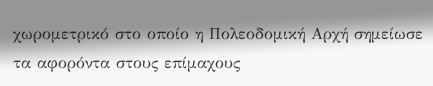χωρομετρικό στο οποίο η Πολεοδομική Αρχή σημείωσε τα αφορόντα στους επίμαχους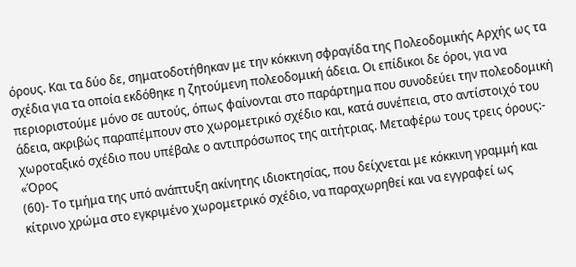όρους. Και τα δύο δε, σηματοδοτήθηκαν με την κόκκινη σφραγίδα της Πολεοδομικής Αρχής ως τα σχέδια για τα οποία εκδόθηκε η ζητούμενη πολεοδομική άδεια. Οι επίδικοι δε όροι, για να περιοριστούμε μόνο σε αυτούς, όπως φαίνονται στο παράρτημα που συνοδεύει την πολεοδομική άδεια, ακριβώς παραπέμπουν στο χωρομετρικό σχέδιο και, κατά συνέπεια, στο αντίστοιχό του χωροταξικό σχέδιο που υπέβαλε ο αντιπρόσωπος της αιτήτριας. Μεταφέρω τους τρεις όρους:- «Όρος
(60)- Το τμήμα της υπό ανάπτυξη ακίνητης ιδιοκτησίας, που δείχνεται με κόκκινη γραμμή και κίτρινο χρώμα στο εγκριμένο χωρομετρικό σχέδιο, να παραχωρηθεί και να εγγραφεί ως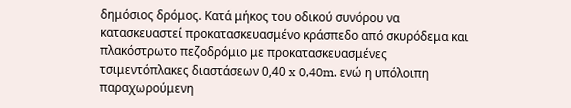δημόσιος δρόμος. Κατά μήκος του οδικού συνόρου να κατασκευαστεί προκατασκευασμένο κράσπεδο από σκυρόδεμα και πλακόστρωτο πεζοδρόμιο με προκατασκευασμένες τσιμεντόπλακες διαστάσεων 0,40 x 0,40m. ενώ η υπόλοιπη παραχωρούμενη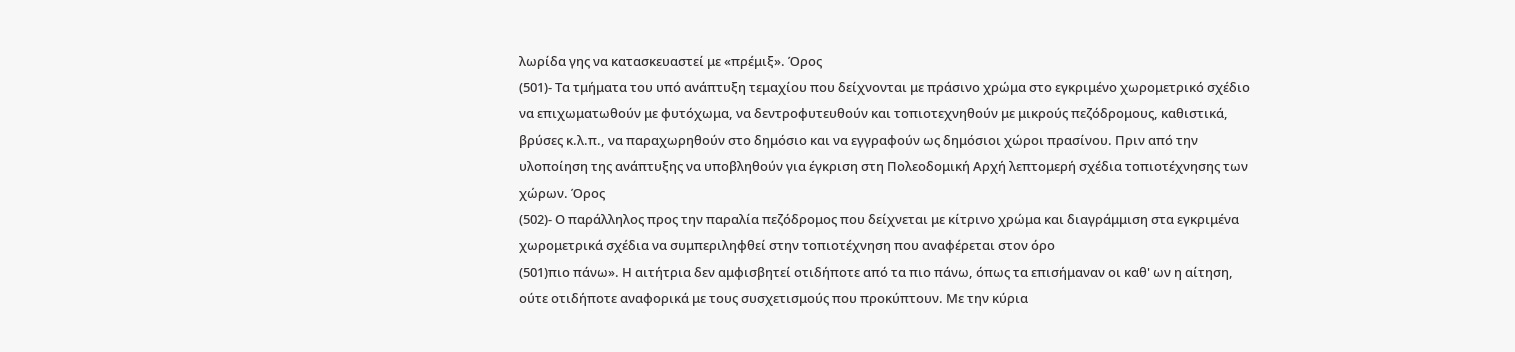λωρίδα γης να κατασκευαστεί με «πρέμιξ». Όρος
(501)- Τα τμήματα του υπό ανάπτυξη τεμαχίου που δείχνονται με πράσινο χρώμα στο εγκριμένο χωρομετρικό σχέδιο να επιχωματωθούν με φυτόχωμα, να δεντροφυτευθούν και τοπιοτεχνηθούν με μικρούς πεζόδρομους, καθιστικά, βρύσες κ.λ.π., να παραχωρηθούν στο δημόσιο και να εγγραφούν ως δημόσιοι χώροι πρασίνου. Πριν από την υλοποίηση της ανάπτυξης να υποβληθούν για έγκριση στη Πολεοδομική Αρχή λεπτομερή σχέδια τοπιοτέχνησης των χώρων. Όρος
(502)- Ο παράλληλος προς την παραλία πεζόδρομος που δείχνεται με κίτρινο χρώμα και διαγράμμιση στα εγκριμένα χωρομετρικά σχέδια να συμπεριληφθεί στην τοπιοτέχνηση που αναφέρεται στον όρο
(501)πιο πάνω». Η αιτήτρια δεν αμφισβητεί οτιδήποτε από τα πιο πάνω, όπως τα επισήμαναν οι καθ' ων η αίτηση, ούτε οτιδήποτε αναφορικά με τους συσχετισμούς που προκύπτουν. Με την κύρια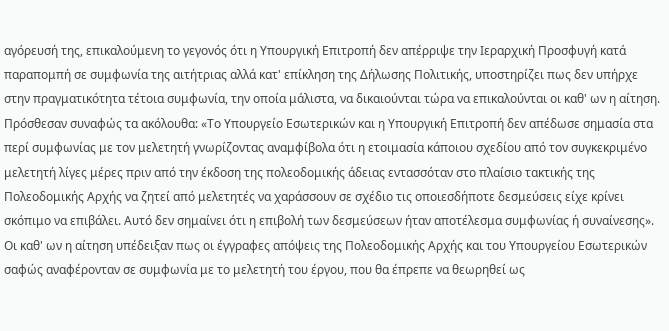αγόρευσή της, επικαλούμενη το γεγονός ότι η Υπουργική Επιτροπή δεν απέρριψε την Ιεραρχική Προσφυγή κατά παραπομπή σε συμφωνία της αιτήτριας αλλά κατ' επίκληση της Δήλωσης Πολιτικής, υποστηρίζει πως δεν υπήρχε στην πραγματικότητα τέτοια συμφωνία, την οποία μάλιστα, να δικαιούνται τώρα να επικαλούνται οι καθ' ων η αίτηση. Πρόσθεσαν συναφώς τα ακόλουθα: «Το Υπουργείο Εσωτερικών και η Υπουργική Επιτροπή δεν απέδωσε σημασία στα περί συμφωνίας με τον μελετητή γνωρίζοντας αναμφίβολα ότι η ετοιμασία κάποιου σχεδίου από τον συγκεκριμένο μελετητή λίγες μέρες πριν από την έκδοση της πολεοδομικής άδειας εντασσόταν στο πλαίσιο τακτικής της Πολεοδομικής Αρχής να ζητεί από μελετητές να χαράσσουν σε σχέδιο τις οποιεσδήποτε δεσμεύσεις είχε κρίνει σκόπιμο να επιβάλει. Αυτό δεν σημαίνει ότι η επιβολή των δεσμεύσεων ήταν αποτέλεσμα συμφωνίας ή συναίνεσης». Οι καθ' ων η αίτηση υπέδειξαν πως οι έγγραφες απόψεις της Πολεοδομικής Αρχής και του Υπουργείου Εσωτερικών σαφώς αναφέρονταν σε συμφωνία με το μελετητή του έργου, που θα έπρεπε να θεωρηθεί ως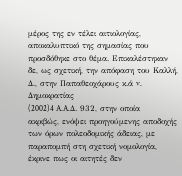μέρος της εν τέλει αιτιολογίας, αποκαλυπτικό της σημασίας που προσδόθηκε στο θέμα. Επικαλέστηκαν δε, ως σχετική, την απόφαση του Καλλή, Δ., στην Παπαθεοχάρους κ.ά v. Δημοκρατίας
(2002)4 A.A.Δ. 932, στην οποία ακριβώς, ενόψει προηγούμενης αποδοχής των όρων πολεοδομικής άδειας, με παραπομπή στη σχετική νομολογία, έκρινε πως οι αιτητές δεν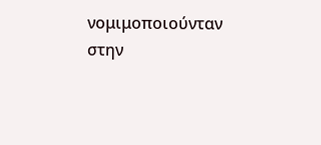νομιμοποιούνταν στην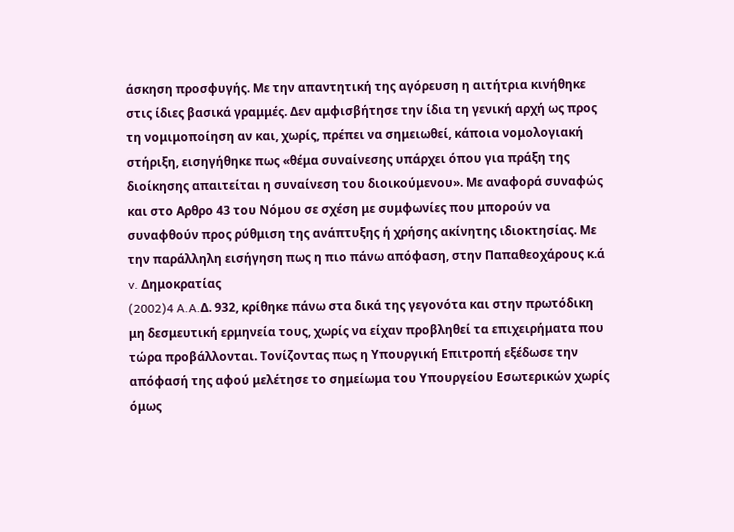άσκηση προσφυγής. Με την απαντητική της αγόρευση η αιτήτρια κινήθηκε στις ίδιες βασικά γραμμές. Δεν αμφισβήτησε την ίδια τη γενική αρχή ως προς τη νομιμοποίηση αν και, χωρίς, πρέπει να σημειωθεί, κάποια νομολογιακή στήριξη, εισηγήθηκε πως «θέμα συναίνεσης υπάρχει όπου για πράξη της διοίκησης απαιτείται η συναίνεση του διοικούμενου». Με αναφορά συναφώς και στο Αρθρο 43 του Νόμου σε σχέση με συμφωνίες που μπορούν να συναφθούν προς ρύθμιση της ανάπτυξης ή χρήσης ακίνητης ιδιοκτησίας. Με την παράλληλη εισήγηση πως η πιο πάνω απόφαση, στην Παπαθεοχάρους κ.ά v. Δημοκρατίας
(2002)4 A.A.Δ. 932, κρίθηκε πάνω στα δικά της γεγονότα και στην πρωτόδικη μη δεσμευτική ερμηνεία τους, χωρίς να είχαν προβληθεί τα επιχειρήματα που τώρα προβάλλονται. Τονίζοντας πως η Υπουργική Επιτροπή εξέδωσε την απόφασή της αφού μελέτησε το σημείωμα του Υπουργείου Εσωτερικών χωρίς όμως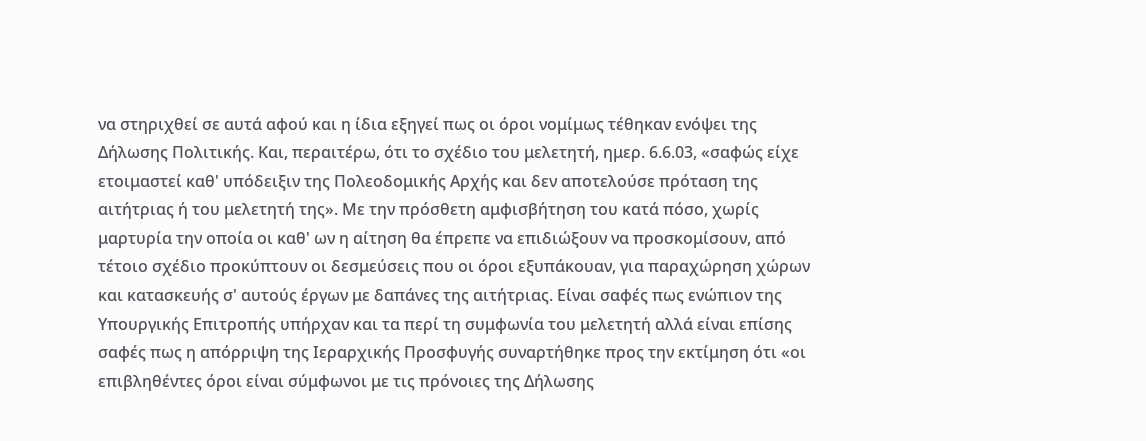να στηριχθεί σε αυτά αφού και η ίδια εξηγεί πως οι όροι νομίμως τέθηκαν ενόψει της Δήλωσης Πολιτικής. Και, περαιτέρω, ότι το σχέδιο του μελετητή, ημερ. 6.6.03, «σαφώς είχε ετοιμαστεί καθ' υπόδειξιν της Πολεοδομικής Αρχής και δεν αποτελούσε πρόταση της αιτήτριας ή του μελετητή της». Με την πρόσθετη αμφισβήτηση του κατά πόσο, χωρίς μαρτυρία την οποία οι καθ' ων η αίτηση θα έπρεπε να επιδιώξουν να προσκομίσουν, από τέτοιο σχέδιο προκύπτουν οι δεσμεύσεις που οι όροι εξυπάκουαν, για παραχώρηση χώρων και κατασκευής σ' αυτούς έργων με δαπάνες της αιτήτριας. Είναι σαφές πως ενώπιον της Υπουργικής Επιτροπής υπήρχαν και τα περί τη συμφωνία του μελετητή αλλά είναι επίσης σαφές πως η απόρριψη της Ιεραρχικής Προσφυγής συναρτήθηκε προς την εκτίμηση ότι «οι επιβληθέντες όροι είναι σύμφωνοι με τις πρόνοιες της Δήλωσης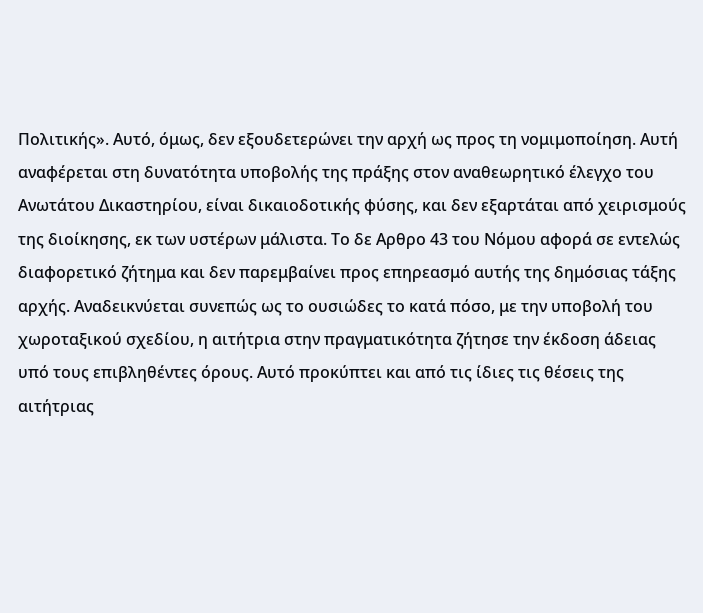Πολιτικής». Αυτό, όμως, δεν εξουδετερώνει την αρχή ως προς τη νομιμοποίηση. Αυτή αναφέρεται στη δυνατότητα υποβολής της πράξης στον αναθεωρητικό έλεγχο του Ανωτάτου Δικαστηρίου, είναι δικαιοδοτικής φύσης, και δεν εξαρτάται από χειρισμούς της διοίκησης, εκ των υστέρων μάλιστα. Το δε Αρθρο 43 του Νόμου αφορά σε εντελώς διαφορετικό ζήτημα και δεν παρεμβαίνει προς επηρεασμό αυτής της δημόσιας τάξης αρχής. Αναδεικνύεται συνεπώς ως το ουσιώδες το κατά πόσο, με την υποβολή του χωροταξικού σχεδίου, η αιτήτρια στην πραγματικότητα ζήτησε την έκδοση άδειας υπό τους επιβληθέντες όρους. Αυτό προκύπτει και από τις ίδιες τις θέσεις της αιτήτριας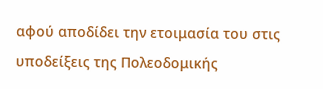αφού αποδίδει την ετοιμασία του στις υποδείξεις της Πολεοδομικής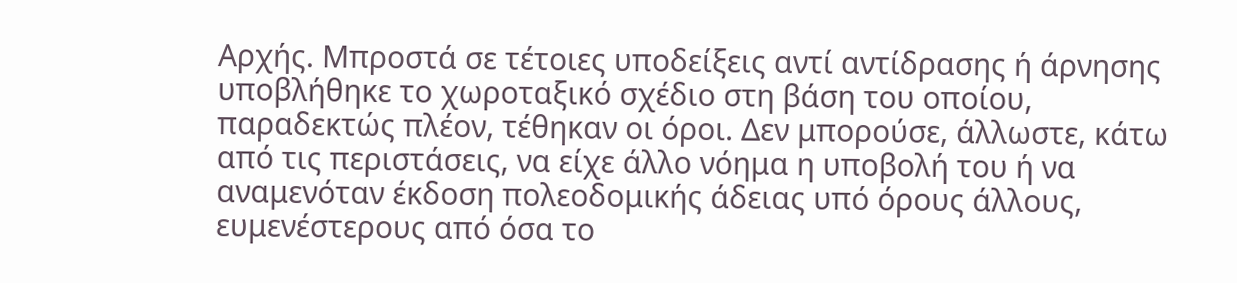Αρχής. Μπροστά σε τέτοιες υποδείξεις αντί αντίδρασης ή άρνησης υποβλήθηκε το χωροταξικό σχέδιο στη βάση του οποίου, παραδεκτώς πλέον, τέθηκαν οι όροι. Δεν μπορούσε, άλλωστε, κάτω από τις περιστάσεις, να είχε άλλο νόημα η υποβολή του ή να αναμενόταν έκδοση πολεοδομικής άδειας υπό όρους άλλους, ευμενέστερους από όσα το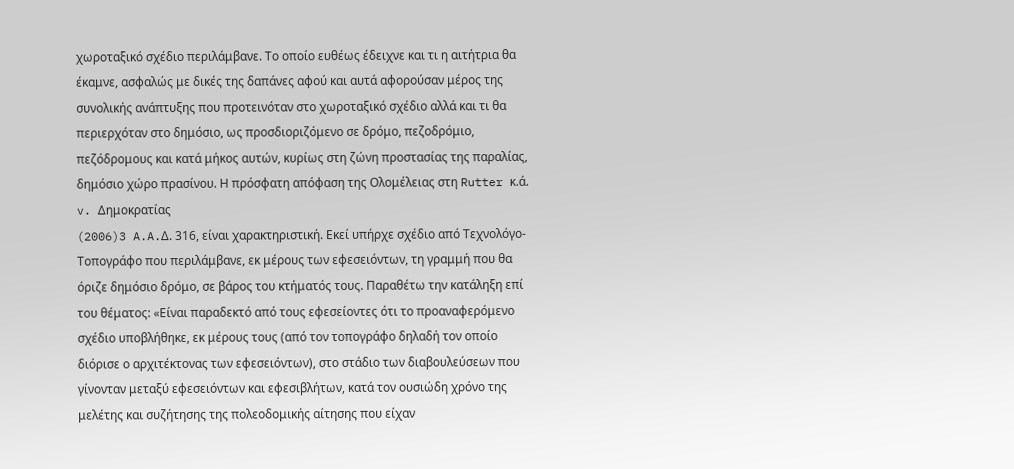χωροταξικό σχέδιο περιλάμβανε. Το οποίο ευθέως έδειχνε και τι η αιτήτρια θα έκαμνε, ασφαλώς με δικές της δαπάνες αφού και αυτά αφορούσαν μέρος της συνολικής ανάπτυξης που προτεινόταν στο χωροταξικό σχέδιο αλλά και τι θα περιερχόταν στο δημόσιο, ως προσδιοριζόμενο σε δρόμο, πεζοδρόμιο, πεζόδρομους και κατά μήκος αυτών, κυρίως στη ζώνη προστασίας της παραλίας, δημόσιο χώρο πρασίνου. Η πρόσφατη απόφαση της Ολομέλειας στη Rutter κ.ά. v. Δημοκρατίας
(2006)3 A.A.Δ. 316, είναι χαρακτηριστική. Εκεί υπήρχε σχέδιο από Τεχνολόγο-Τοπογράφο που περιλάμβανε, εκ μέρους των εφεσειόντων, τη γραμμή που θα όριζε δημόσιο δρόμο, σε βάρος του κτήματός τους. Παραθέτω την κατάληξη επί του θέματος: «Είναι παραδεκτό από τους εφεσείοντες ότι το προαναφερόμενο σχέδιο υποβλήθηκε, εκ μέρους τους (από τον τοπογράφο δηλαδή τον οποίο διόρισε ο αρχιτέκτονας των εφεσειόντων), στο στάδιο των διαβουλεύσεων που γίνονταν μεταξύ εφεσειόντων και εφεσιβλήτων, κατά τον ουσιώδη χρόνο της μελέτης και συζήτησης της πολεοδομικής αίτησης που είχαν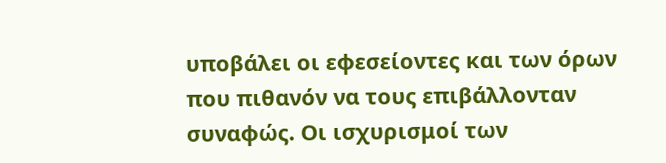υποβάλει οι εφεσείοντες και των όρων που πιθανόν να τους επιβάλλονταν συναφώς. Οι ισχυρισμοί των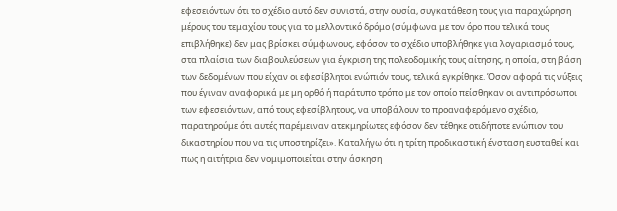εφεσειόντων ότι το σχέδιο αυτό δεν συνιστά, στην ουσία, συγκατάθεση τους για παραχώρηση μέρους του τεμαχίου τους για το μελλοντικό δρόμο (σύμφωνα με τον όρο που τελικά τους επιβλήθηκε) δεν μας βρίσκει σύμφωνους, εφόσον το σχέδιο υποβλήθηκε για λογαριασμό τους, στα πλαίσια των διαβουλεύσεων για έγκριση της πολεοδομικής τους αίτησης, η οποία, στη βάση των δεδομένων που είχαν οι εφεσίβλητοι ενώπιόν τους, τελικά εγκρίθηκε. Όσον αφορά τις νύξεις που έγιναν αναφορικά με μη ορθό ή παράτυπο τρόπο με τον οποίο πείσθηκαν οι αντιπρόσωποι των εφεσειόντων, από τους εφεσίβλητους, να υποβάλουν το προαναφερόμενο σχέδιο, παρατηρούμε ότι αυτές παρέμειναν ατεκμηρίωτες εφόσον δεν τέθηκε οτιδήποτε ενώπιον του δικαστηρίου που να τις υποστηρίζει». Καταλήγω ότι η τρίτη προδικαστική ένσταση ευσταθεί και πως η αιτήτρια δεν νομιμοποιείται στην άσκηση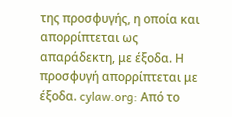της προσφυγής, η οποία και απορρίπτεται ως απαράδεκτη, με έξοδα. Η προσφυγή απορρίπτεται με έξοδα. cylaw.org: Από το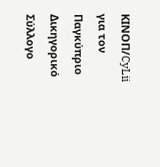ΚΙΝOΠ/CyLii για τον Παγκύπριο Δικηγορικό Σύλλογο